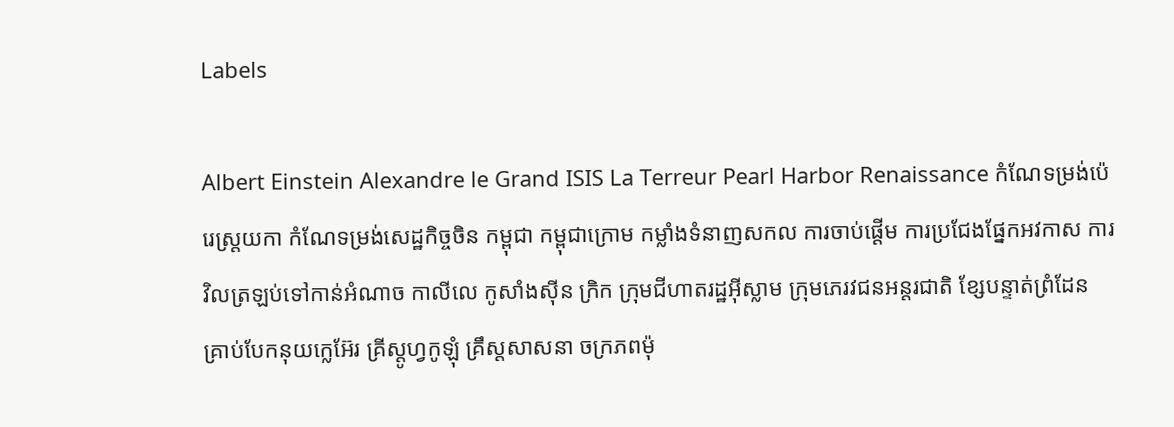Labels

Albert Einstein Alexandre le Grand ISIS La Terreur Pearl Harbor Renaissance កំណែទម្រង់ប៉េរេស្ត្រយកា កំណែទម្រង់សេដ្ឋកិច្ចចិន កម្ពុជា កម្ពុជាក្រោម កម្លាំងទំនាញសកល ការចាប់ផ្ដើម ការប្រជែងផ្នែកអវកាស ការវិលត្រឡប់ទៅកាន់អំណាច កាលីលេ កូសាំងស៊ីន ក្រិក ក្រុមជីហាតរដ្ឋអ៊ីស្លាម ក្រុមភេរវជនអន្តរជាតិ ខ្សែបន្ទាត់ព្រំដែន គ្រាប់បែកនុយក្លេអ៊ែរ គ្រីស្តូហ្វកូឡុំ គ្រឹស្តសាសនា ចក្រភពម៉ុ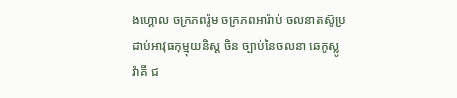ងហ្គោល ចក្រភពរ៉ូម ចក្រភពអារ៉ាប់ ចលនាតស៊ូប្រដាប់អាវុធកុម្មុយនិស្ត ចិន ច្បាប់នៃចលនា ឆេកូស្លូវ៉ាគី ជ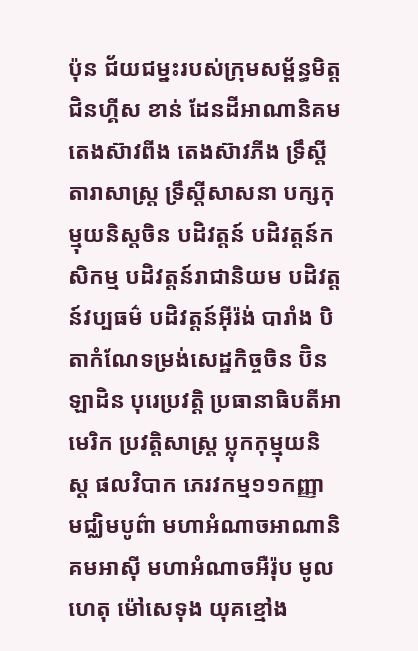ប៉ុន ជ័យជម្នះរបស់ក្រុមសម្ព័ន្ធមិត្ត ជិនហ្គីស ខាន់ ដែនដីអាណានិគម តេងស៊ាវពីង តេងស៊ាវភីង ទ្រឹស្តីតារាសាស្រ្ត ទ្រឹស្តីសាសនា បក្សកុម្មុយនិស្តចិន បដិវត្តន៍ បដិវត្តន៍កសិកម្ម បដិវត្តន៍រាជានិយម បដិវត្តន៍វប្បធម៌ បដិវត្តន៍អ៊ីរ៉ង់ បារាំង បិតាកំណែទម្រង់សេដ្ឋកិច្ចចិន ប៊ិនឡាដិន បុរេប្រវត្តិ ប្រធានាធិបតីអាមេរិក ប្រវត្តិសាស្រ្ត ប្លុកកុម្មុយនិស្ត ផលវិបាក ភេរវកម្ម១១កញ្ញា មជ្ឈិមបូព៌ា មហាអំណាចអាណានិគមអាស៊ី មហាអំណាចអឺរ៉ុប មូលហេតុ ម៉ៅសេទុង យុគខ្មៅង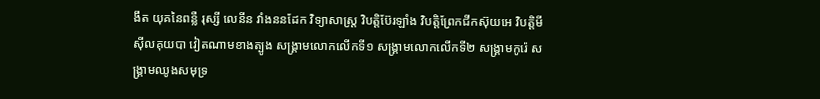ងឹត យុគនៃពន្លឺ រុស្សី លេនីន វាំងននដែក វិទ្យាសាស្រ្ត វិបត្តិប៊ែរឡាំង វិបត្តិព្រែកជីកស៊ុយអេ វិបត្តិមីស៊ីលគុយបា វៀតណាមខាងត្បូង សង្គ្រាមលោកលើកទី១ សង្គ្រាមលោកលើកទី២ សង្រ្គាមកូរ៉េ សង្រ្គាមឈូងសមុទ្រ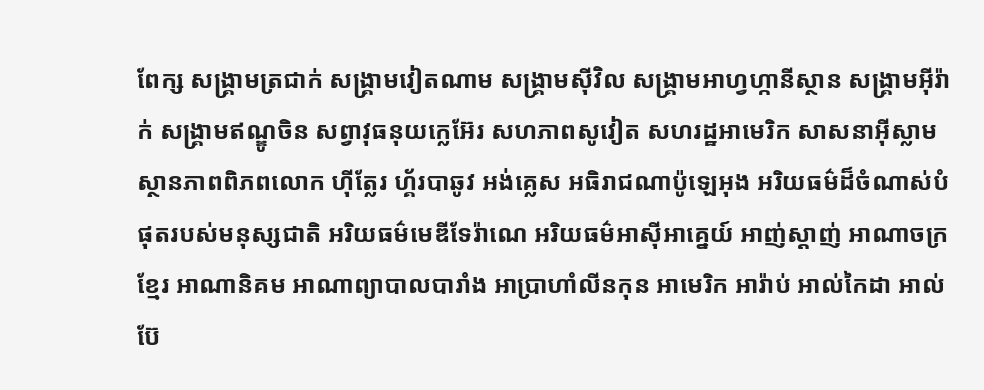ពែក្ស សង្រ្គាមត្រជាក់ សង្រ្គាមវៀតណាម សង្រ្គាមស៊ីវិល សង្រ្គាមអាហ្វហ្កានីស្ថាន សង្រ្គាមអ៊ីរ៉ាក់ សង្រ្គាមឥណ្ឌូចិន សព្វាវុធនុយក្លេអ៊ែរ សហភាពសូវៀត សហរដ្ឋអាមេរិក សាសនាអ៊ីស្លាម ស្ថានភាពពិភពលោក ហ៊ីត្លែរ ហ្គ័របាឆូវ អង់គ្លេស អធិរាជណាប៉ូឡេអុង អរិយធម៌ដ៏ចំណាស់បំផុតរបស់មនុស្សជាតិ អរិយធម៌មេឌីទែរ៉ាណេ អរិយធម៌អាស៊ីអាគ្នេយ៍ អាញ់ស្តាញ់ អាណាចក្រខ្មែរ អាណានិគម អាណាព្យាបាលបារាំង អាប្រាហាំលីនកុន អាមេរិក អារ៉ាប់ អាល់កៃដា អាល់ប៊ែ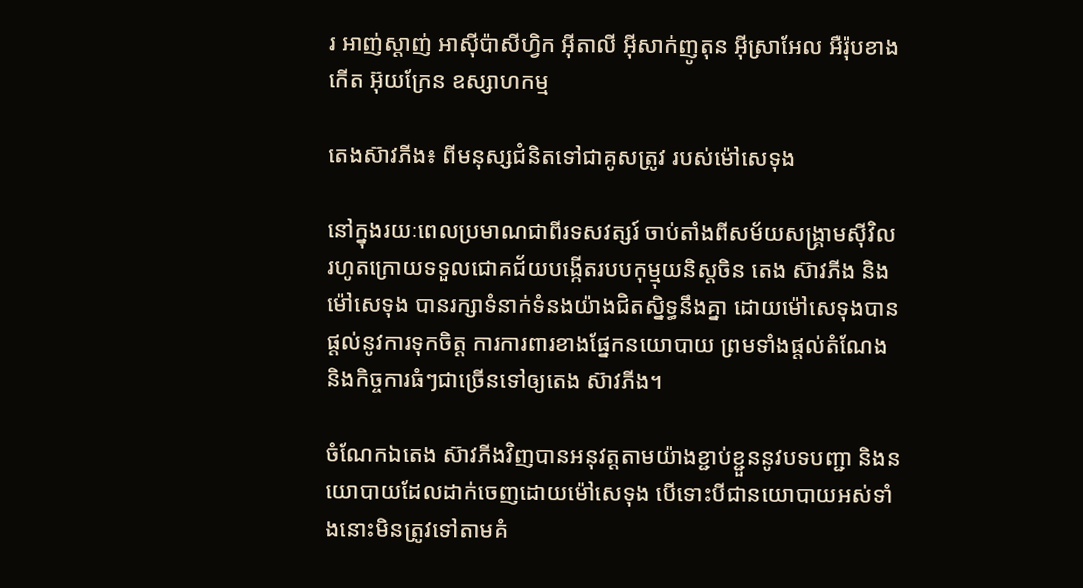រ អាញ់ស្តាញ់ អាស៊ីប៉ាសីហ្វិក អ៊ីតាលី អ៊ីសាក់ញូតុន អ៊ីស្រាអែល អឺរ៉ុបខាងកើត អ៊ុយក្រែន ឧស្សាហកម្ម

តេងស៊ាវភីង៖ ពីមនុស្សជំនិតទៅជាគូសត្រូវ របស់ម៉ៅសេទុង

នៅក្នុងរយៈពេលប្រមាណជាពីរទសវត្សរ៍ ចាប់តាំងពីសម័យសង្រ្គាមស៊ីវិល រហូតក្រោយទទួលជោគជ័យបង្កើតរបបកុម្មុយនិស្តចិន តេង ស៊ាវភីង និងម៉ៅសេទុង បានរក្សាទំនាក់ទំនងយ៉ាងជិតស្និទ្ធនឹងគ្នា ដោយម៉ៅសេទុងបានផ្តល់នូវការទុកចិត្ត ការការពារខាងផ្នែកនយោបាយ ព្រមទាំងផ្តល់តំណែង និងកិច្ចការធំៗជាច្រើនទៅឲ្យតេង ស៊ាវភីង។

ចំណែកឯតេង ស៊ាវភីងវិញបានអនុវត្តតាមយ៉ាងខ្ជាប់ខ្ជួននូវបទបញ្ជា និងនយោបាយដែលដាក់ចេញដោយម៉ៅសេទុង បើទោះបីជានយោបាយអស់ទាំងនោះមិនត្រូវទៅតាមគំ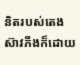និតរបស់តេង ស៊ាវភីងក៏ដោយ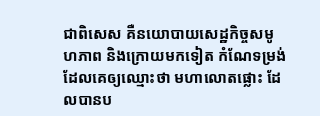ជាពិសេស គឺនយោបាយសេដ្ឋកិច្ចសមូហភាព និងក្រោយមកទៀត កំណែទម្រង់ដែលគេឲ្យឈ្មោះថា មហាលោតផ្លោះ ដែលបានប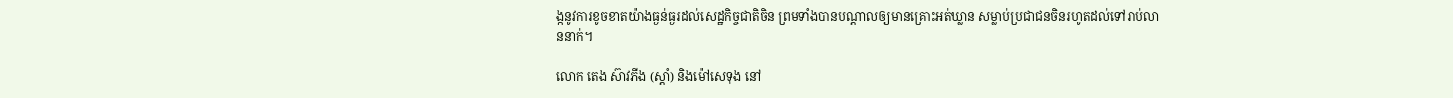ង្កនូវការខូចខាតយ៉ាងធ្ងន់ធ្ងរដល់សេដ្ឋកិច្ចជាតិចិន ព្រមទាំងបានបណ្តាលឲ្យមានគ្រោះអត់ឃ្លាន សម្លាប់ប្រជាជនចិនរហូតដល់ទៅរាប់លាននាក់។

លោក តេង ស៊ាវភីង (ស្តាំ) និងម៉ៅសេទុង នៅ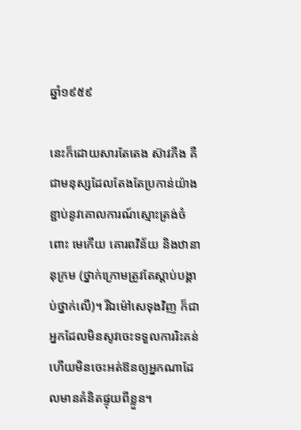ឆ្នាំ១៩៥៩

នេះក៏ដោយសារតែតេង ស៊ាវភីង គឺជាមនុស្សដែលតែងតែប្រកាន់យ៉ាងខ្ជាប់នូវគោលការណ៍ស្មោះត្រង់ចំពោះ មេកើយ គោរពវិន័យ និងឋានានុក្រម (ថ្នាក់ក្រោមត្រូវតែស្តាប់បង្គាប់ថ្នាក់លើ)។ រីឯម៉ៅសេទុងវិញ ក៏ជាអ្នកដែលមិនសូវចេះទទួលការរិះគន់ ហើយមិនចេះអត់ឱនឲ្យអ្នកណាដែលមានគំនិតផ្ទុយពីខ្លួន។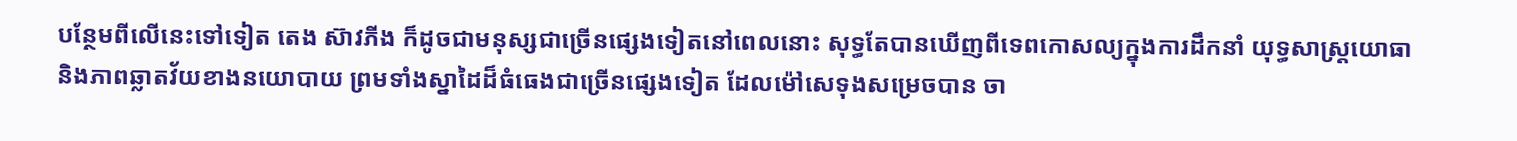បន្ថែមពីលើនេះទៅទៀត តេង ស៊ាវភីង ក៏ដូចជាមនុស្សជាច្រើនផ្សេងទៀតនៅពេលនោះ សុទ្ធតែបានឃើញពីទេពកោសល្យក្នុងការដឹកនាំ យុទ្ធសាស្រ្តយោធា និងភាពឆ្លាតវ័យខាងនយោបាយ ព្រមទាំងស្នាដៃដ៏ធំធេងជាច្រើនផ្សេងទៀត ដែលម៉ៅសេទុងសម្រេចបាន ចា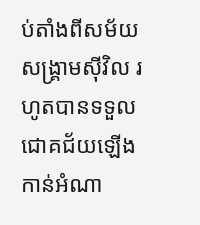ប់តាំងពីសម័យសង្រ្គាមស៊ីវិល រហូតបានទទួលជោគជ័យឡើងកាន់អំណា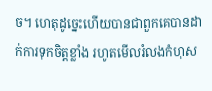ច។ ហេតុដូច្នេះហើយបានជាពួកគេបានដាក់ការទុកចិត្តខ្លាំង រហូតមើលរំលងកំហុស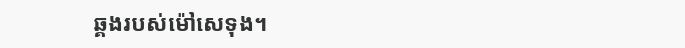ឆ្គងរបស់ម៉ៅសេទុង។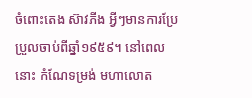ចំពោះតេង ស៊ាវភីង អ្វីៗមានការប្រែប្រួលចាប់ពីឆ្នាំ១៩៥៩។ នៅពេលនោះ កំណែទម្រង់ មហាលោត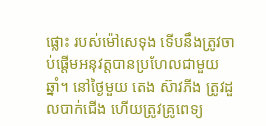ផ្លោះ របស់ម៉ៅសេទុង ទើបនឹងត្រូវចាប់ផ្តើមអនុវត្តបានប្រហែលជាមួយឆ្នាំ។ នៅថ្ងៃមួយ តេង ស៊ាវភីង ត្រូវដួលបាក់ជើង ហើយត្រូវគ្រូពេទ្យ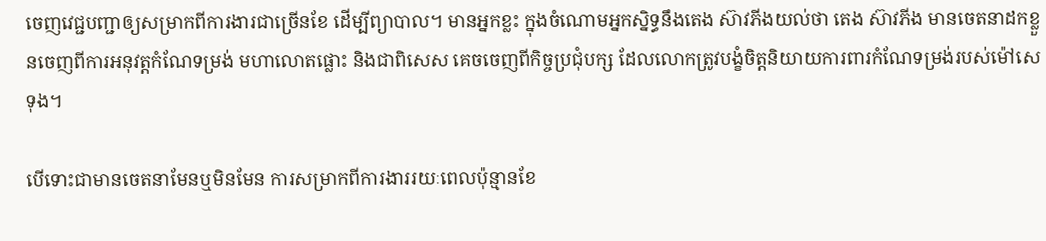ចេញវេជ្ជបញ្ជាឲ្យសម្រាកពីការងារជាច្រើនខែ ដើម្បីព្យាបាល។ មានអ្នកខ្លះ ក្នុងចំណោមអ្នកស្និទ្ធនឹងតេង ស៊ាវភីងយល់ថា តេង ស៊ាវភីង មានចេតនាដកខ្លួនចេញពីការអនុវត្តកំណែទម្រង់ មហាលោតផ្លោះ និងជាពិសេស គេចចេញពីកិច្ចប្រជុំបក្ស ដែលលោកត្រូវបង្ខំចិត្តនិយាយការពារកំណែទម្រង់របស់ម៉ៅសេទុង។

បើទោះជាមានចេតនាមែនឬមិនមែន ការសម្រាកពីការងាររយៈពេលប៉ុន្មានខែ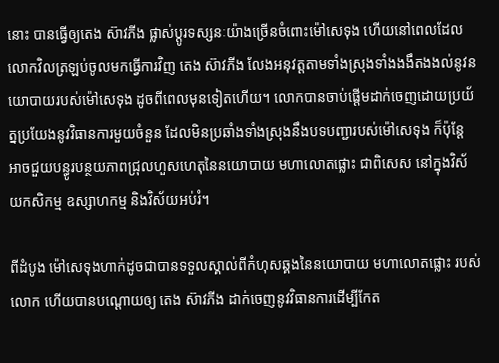នោះ បានធ្វើឲ្យតេង ស៊ាវភីង ផ្លាស់ប្តូរទស្សនៈយ៉ាងច្រើនចំពោះម៉ៅសេទុង ហើយនៅពេលដែលលោកវិលត្រឡប់ចូលមកធ្វើការវិញ តេង ស៊ាវភីង លែងអនុវត្តតាមទាំងស្រុងទាំងងងឹតងងល់នូវនយោបាយរបស់ម៉ៅសេទុង ដូចពីពេលមុនទៀតហើយ។ លោកបានចាប់ផ្តើមដាក់ចេញដោយប្រយ័ត្នប្រយែងនូវវិធានការមួយចំនួន ដែលមិនប្រឆាំងទាំងស្រុងនឹងបទបញ្ជារបស់ម៉ៅសេទុង ក៏ប៉ុន្តែ អាចជួយបន្ធូរបន្ថយភាពជ្រុលហួសហេតុនៃនយោបាយ មហាលោតផ្លោះ ជាពិសេស នៅក្នុងវិស័យកសិកម្ម ឧស្សាហកម្ម និងវិស័យអប់រំ។

ពីដំបូង ម៉ៅសេទុងហាក់ដូចជាបានទទួលស្គាល់ពីកំហុសឆ្គងនៃនយោបាយ មហាលោតផ្លោះ របស់លោក ហើយបានបណ្តោយឲ្យ តេង ស៊ាវភីង ដាក់ចេញនូវវិធានការដើម្បីកែត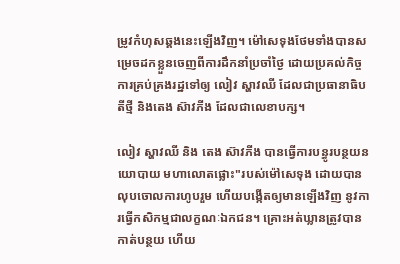ម្រូវកំហុសឆ្គងនេះឡើងវិញ។ ម៉ៅសេទុងថែមទាំងបានសម្រេចដកខ្លួនចេញពីការដឹកនាំប្រចាំថ្ងៃ ដោយប្រគល់កិច្ចការគ្រប់គ្រងរដ្ឋទៅឲ្យ លៀវ ស្ហាវឈី ដែលជាប្រធានាធិបតីថ្មី និងតេង ស៊ាវភីង ដែលជាលេខាបក្ស។

លៀវ ស្ហាវឈី និង តេង ស៊ាវភីង បានធ្វើការបន្ធូរបន្ថយនយោបាយ មហាលោតផ្លោះ"របស់ម៉ៅសេទុង ដោយបានលុបចោលការហូបរួម ហើយបង្កើតឲ្យមានឡើងវិញ នូវការធ្វើកសិកម្មជាលក្ខណៈឯកជន។ គ្រោះអត់ឃ្លានត្រូវបានកាត់បន្ថយ ហើយ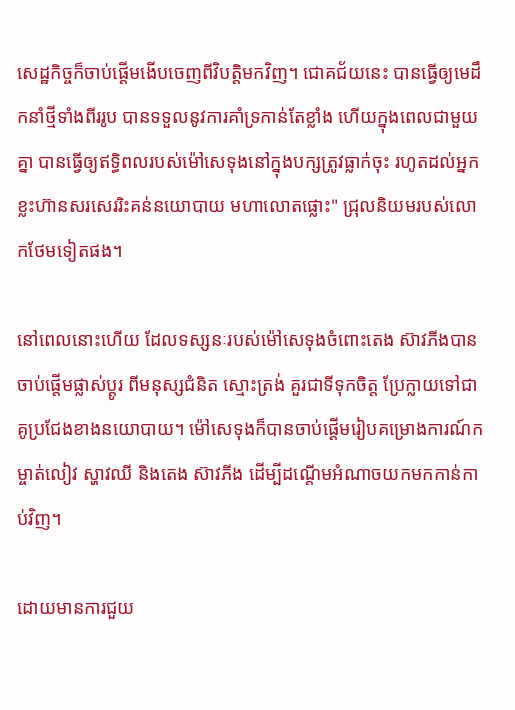សេដ្ឋកិច្ចក៏ចាប់ផ្តើមងើបចេញពីវិបត្តិមកវិញ។ ជោគជ័យនេះ បានធ្វើឲ្យមេដឹកនាំថ្មីទាំងពីររូប បានទទួលនូវការគាំទ្រកាន់តែខ្លាំង ហើយក្នុងពេលជាមួយគ្នា បានធ្វើឲ្យឥទ្ធិពលរបស់ម៉ៅសេទុងនៅក្នុងបក្សត្រូវធ្លាក់ចុះ រហូតដល់អ្នកខ្លះហ៊ានសរសេររិះគន់នយោបាយ មហាលោតផ្លោះ" ជ្រុលនិយមរបស់លោកថែមទៀតផង។

នៅពេលនោះហើយ ដែលទស្សនៈរបស់ម៉ៅសេទុងចំពោះតេង ស៊ាវភីងបានចាប់ផ្តើមផ្លាស់ប្តូរ ពីមនុស្សជំនិត ស្មោះត្រង់ គួរជាទីទុកចិត្ត ប្រែក្លាយទៅជាគូប្រជែងខាងនយោបាយ។ ម៉ៅសេទុងក៏បានចាប់ផ្តើមរៀបគម្រោងការណ៍កម្ចាត់លៀវ ស្ហាវឈី និងតេង ស៊ាវភីង ដើម្បីដណ្តើមអំណាចយកមកកាន់កាប់វិញ។

ដោយមានការជួយ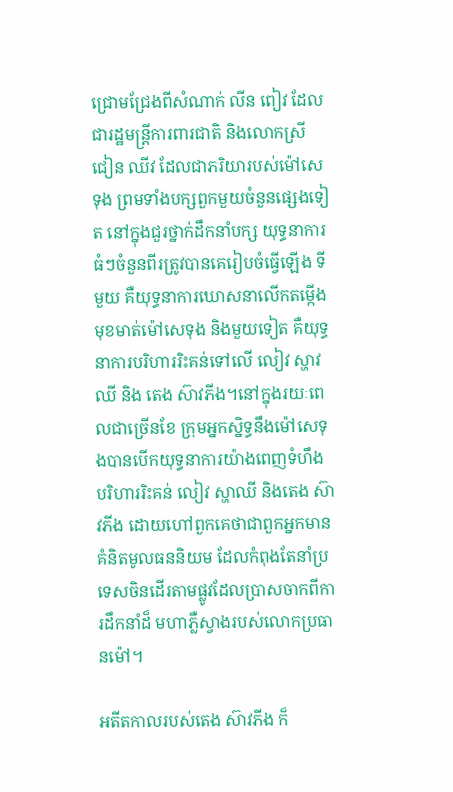ជ្រោមជ្រែងពីសំណាក់ លីន ពៀវ ដែលជារដ្ឋមន្រ្តីការពារជាតិ និងលោកស្រី ជៀន ឈីវ ដែលជាភរិយារបស់ម៉ៅសេទុង ព្រមទាំងបក្សពួកមួយចំនួនផ្សេងទៀត នៅក្នុងជួរថ្នាក់ដឹកនាំបក្ស យុទ្ធនាការធំៗចំនួនពីរត្រូវបានគេរៀបចំធ្វើឡើង ទីមួយ គឺយុទ្ធនាការឃោសនាលើកតម្កើងមុខមាត់ម៉ៅសេទុង និងមួយទៀត គឺយុទ្ធនាការបរិហាររិះគន់ទៅលើ លៀវ ស្ហាវឈី និង តេង ស៊ាវភីង។នៅក្នុងរយៈពេលជាច្រើនខែ ក្រុមអ្នកស្និទ្ធនឹងម៉ៅសេទុងបានបើកយុទ្ធនាការយ៉ាងពេញទំហឹង បរិហាររិះគន់ លៀវ ស្ហាឈី និងតេង ស៊ាវភីង ដោយហៅពួកគេថាជាពួកអ្នកមានគំនិតមូលធននិយម ដែលកំពុងតែនាំប្រទេសចិនដើរតាមផ្លូវដែលប្រាសចាកពីការដឹកនាំដ៏ មហាភ្លឺស្វាងរបស់លោកប្រធានម៉ៅ។

អតីតកាលរបស់តេង ស៊ាវភីង ក៏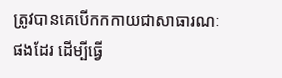ត្រូវបានគេបើកកកាយជាសាធារណៈផងដែរ ដើម្បីធ្វើ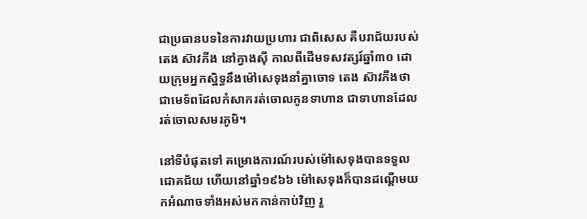ជាប្រធានបទនៃការវាយប្រហារ ជាពិសេស គឺបរាជ័យរបស់តេង ស៊ាវភីង នៅក្វាងស៊ី កាលពីដើមទសវត្សរ៍ឆ្នាំ៣០ ដោយក្រុមអ្នកស្និទ្ធនឹងម៉ៅសេទុងនាំគ្នាចោទ តេង ស៊ាវភីងថា ជាមេទ័ពដែលកំសាករត់ចោលកូនទាហាន ជាទាហានដែលរត់ចោលសមរភូមិ។

នៅទីបំផុតទៅ គម្រោងការណ៍របស់ម៉ៅសេទុងបានទទួលជោគជ័យ ហើយនៅឆ្នាំ១៩៦៦ ម៉ៅសេទុងក៏បានដណ្តើមយកអំណាចទាំងអស់មកកាន់កាប់វិញ រួ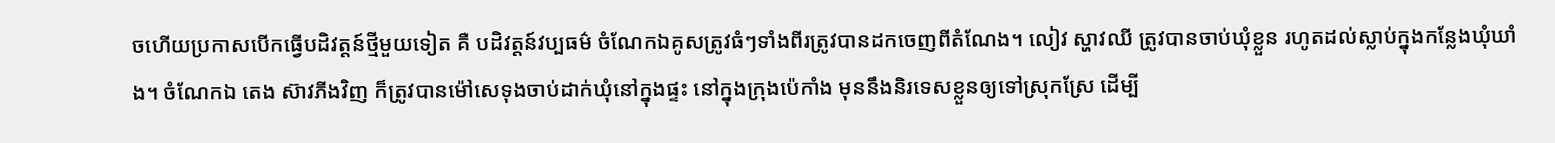ចហើយប្រកាសបើកធ្វើបដិវត្តន៍ថ្មីមួយទៀត គឺ បដិវត្តន៍វប្បធម៌ ចំណែកឯគូសត្រូវធំៗទាំងពីរត្រូវបានដកចេញពីតំណែង។ លៀវ ស្ហាវឈី ត្រូវបានចាប់ឃុំខ្លួន រហូតដល់ស្លាប់ក្នុងកន្លែងឃុំឃាំង។ ចំណែកឯ តេង ស៊ាវភីងវិញ ក៏ត្រូវបានម៉ៅសេទុងចាប់ដាក់ឃុំនៅក្នុងផ្ទះ នៅក្នុងក្រុងប៉េកាំង មុននឹងនិរទេសខ្លួនឲ្យទៅស្រុកស្រែ ដើម្បី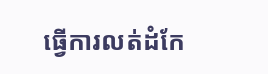ធ្វើការលត់ដំកែ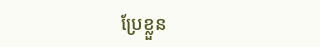ប្រែខ្លួន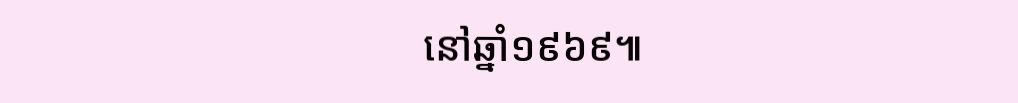នៅឆ្នាំ១៩៦៩៕